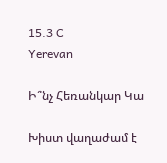15.3 C
Yerevan

Ի՞նչ Հեռանկար Կա

Խիստ վաղաժամ է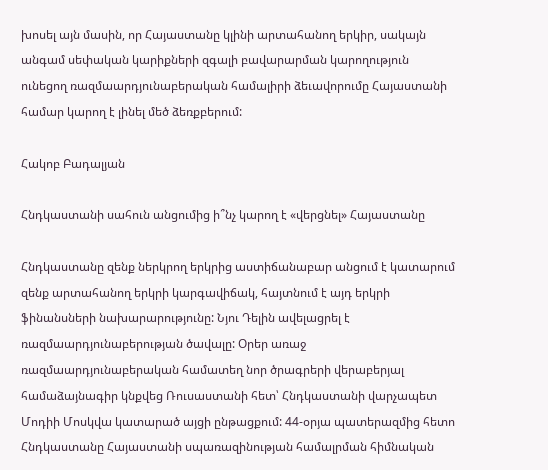խոսել այն մասին, որ Հայաստանը կլինի արտահանող երկիր, սակայն անգամ սեփական կարիքների զգալի բավարարման կարողություն ունեցող ռազմաարդյունաբերական համալիրի ձեւավորումը Հայաստանի համար կարող է լինել մեծ ձեռքբերում:

Հակոբ Բադալյան

Հնդկաստանի սահուն անցումից ի՞նչ կարող է «վերցնել» Հայաստանը

Հնդկաստանը զենք ներկրող երկրից աստիճանաբար անցում է կատարում զենք արտահանող երկրի կարգավիճակ, հայտնում է այդ երկրի ֆինանսների նախարարությունը: Նյու Դելին ավելացրել է ռազմաարդյունաբերության ծավալը: Օրեր առաջ ռազմաարդյունաբերական համատեղ նոր ծրագրերի վերաբերյալ համաձայնագիր կնքվեց Ռուսաստանի հետ՝ Հնդկաստանի վարչապետ Մոդիի Մոսկվա կատարած այցի ընթացքում: 44-օրյա պատերազմից հետո Հնդկաստանը Հայաստանի սպառազինության համալրման հիմնական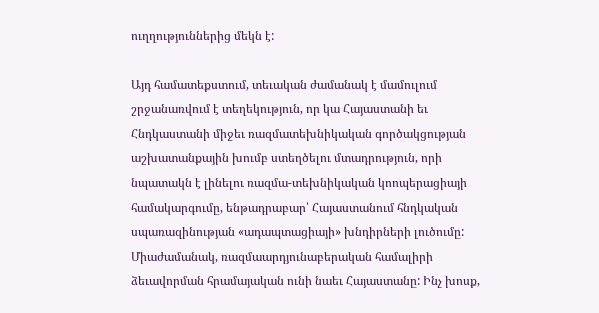ուղղություններից մեկն է:

Այդ համատեքստում, տեւական ժամանակ է մամուլում շրջանառվում է տեղեկություն, որ կա Հայաստանի եւ Հնդկաստանի միջեւ ռազմատեխնիկական գործակցության աշխատանքային խումբ ստեղծելու մտադրություն, որի նպատակն է լինելու ռազմա-տեխնիկական կոոպերացիայի համակարգումը, ենթադրաբար՝ Հայաստանում հնդկական սպառազինության «ադապտացիայի» խնդիրների լուծումը: Միաժամանակ, ռազմաարդյունաբերական համալիրի ձեւավորման հրամայական ունի նաեւ Հայաստանը: Ինչ խոսք,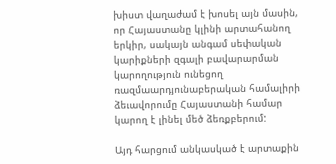խիստ վաղաժամ է խոսել այն մասին, որ Հայաստանը կլինի արտահանող երկիր, սակայն անգամ սեփական կարիքների զգալի բավարարման կարողություն ունեցող ռազմաարդյունաբերական համալիրի ձեւավորումը Հայաստանի համար կարող է լինել մեծ ձեռքբերում:

Այդ հարցում անկասկած է արտաքին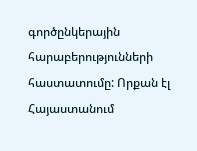գործընկերային հարաբերությունների հաստատումը: Որքան էլ Հայաստանում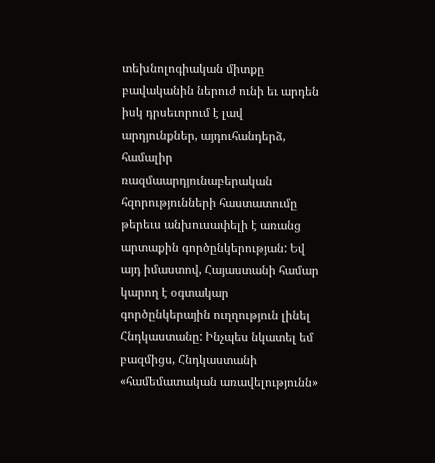տեխնոլոգիական միտքը բավականին ներուժ ունի եւ արդեն իսկ դրսեւորում է լավ արդյունքներ, այդուհանդերձ, համալիր ռազմաարդյունաբերական հզորությունների հաստատումը թերեւս անխուսափելի է առանց արտաքին գործընկերության: Եվ այդ իմաստով, Հայաստանի համար կարող է օգտակար գործընկերային ուղղություն լինել Հնդկաստանը: Ինչպես նկատել եմ բազմիցս, Հնդկաստանի «համեմատական առավելությունն»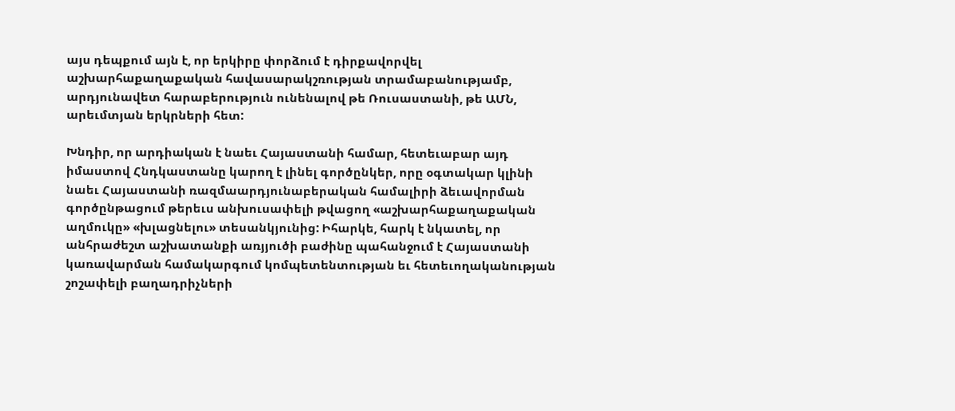այս դեպքում այն է, որ երկիրը փորձում է դիրքավորվել աշխարհաքաղաքական հավասարակշռության տրամաբանությամբ, արդյունավետ հարաբերություն ունենալով թե Ռուսաստանի, թե ԱՄՆ, արեւմտյան երկրների հետ:

Խնդիր, որ արդիական է նաեւ Հայաստանի համար, հետեւաբար այդ իմաստով Հնդկաստանը կարող է լինել գործընկեր, որը օգտակար կլինի նաեւ Հայաստանի ռազմաարդյունաբերական համալիրի ձեւավորման գործընթացում թերեւս անխուսափելի թվացող «աշխարհաքաղաքական աղմուկը» «խլացնելու» տեսանկյունից: Իհարկե, հարկ է նկատել, որ անհրաժեշտ աշխատանքի առյյուծի բաժինը պահանջում է Հայաստանի կառավարման համակարգում կոմպետենտության եւ հետեւողականության շոշափելի բաղադրիչների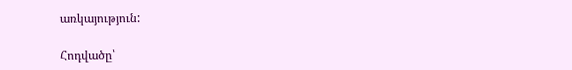առկայություն:

Հոդվածը՝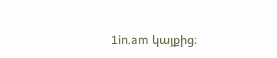1in.am կայքից։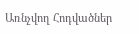Առնչվող Հոդվածներ